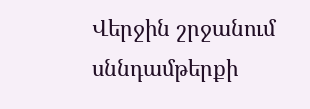Վերջին շրջանում սննդամթերքի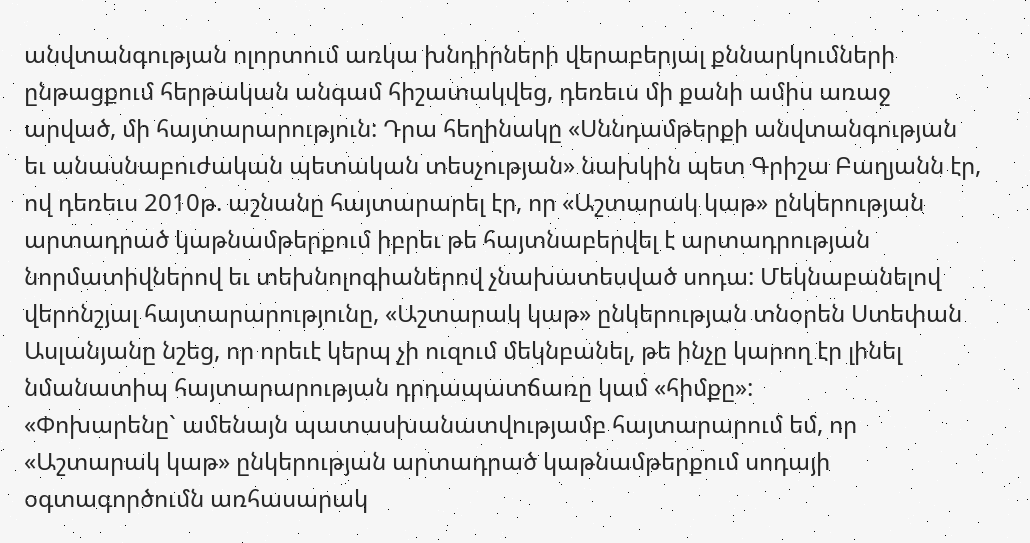անվտանգության ոլորտում առկա խնդիրների վերաբերյալ քննարկումների ընթացքում հերթական անգամ հիշատակվեց, դեռեւս մի քանի ամիս առաջ արված, մի հայտարարություն: Դրա հեղինակը «Սննդամթերքի անվտանգության եւ անասնաբուժական պետական տեսչության» նախկին պետ Գրիշա Բաղյանն էր, ով դեռեւս 2010թ. աշնանը հայտարարել էր, որ «Աշտարակ կաթ» ընկերության արտադրած կաթնամթերքում իբրեւ թե հայտնաբերվել է արտադրության նորմատիվներով եւ տեխնոլոգիաներով չնախատեսված սոդա: Մեկնաբանելով վերոնշյալ հայտարարությունը, «Աշտարակ կաթ» ընկերության տնօրեն Ստեփան Ասլանյանը նշեց, որ որեւէ կերպ չի ուզում մեկնբանել, թե ինչը կարող էր լինել նմանատիպ հայտարարության դրդապատճառը կամ «հիմքը»:
«Փոխարենը` ամենայն պատասխանատվությամբ հայտարարում եմ, որ «Աշտարակ կաթ» ընկերության արտադրած կաթնամթերքում սոդայի օգտագործումն առհասարակ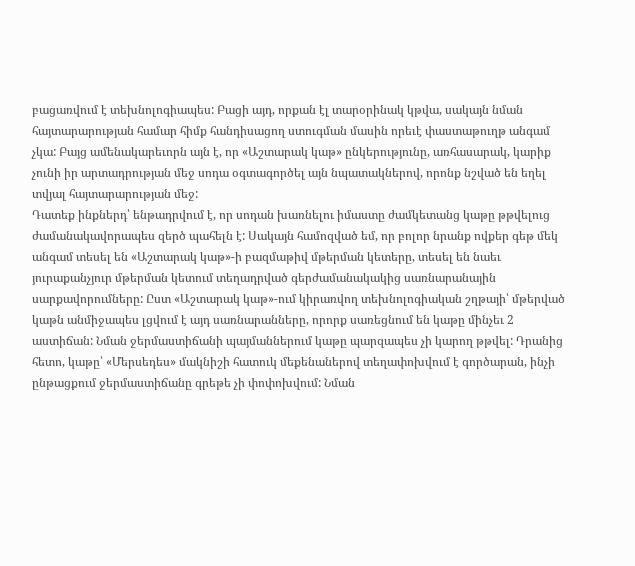բացառվում է տեխնոլոգիապես: Բացի այդ, որքան էլ տարօրինակ կթվա, սակայն նման հայտարարության համար հիմք հանդիսացող ստուգման մասին որեւէ փաստաթուղթ անգամ չկա: Բայց ամենակարեւորն այն է, որ «Աշտարակ կաթ» ընկերությունը, առհասարակ, կարիք չունի իր արտադրության մեջ սոդա օգտագործել այն նպատակներով, որոնք նշված են եղել տվյալ հայտարարության մեջ:
Դատեք ինքներդ՝ ենթադրվում է, որ սոդան խառնելու իմաստը ժամկետանց կաթը թթվելուց ժամանակավորապես զերծ պահելն է: Սակայն համոզված եմ, որ բոլոր նրանք ովքեր գեթ մեկ անգամ տեսել են «Աշտարակ կաթ»-ի բազմաթիվ մթերման կետերը, տեսել են նաեւ յուրաքանչյուր մթերման կետում տեղադրված գերժամանակակից սառնարանային սարքավորումները: Ըստ «Աշտարակ կաթ»-ում կիրառվող տեխնոլոգիական շղթայի՝ մթերված կաթն անմիջապես լցվում է այդ սառնարանները, որորք սառեցնում են կաթը մինչեւ 2 աստիճան: Նման ջերմաստիճանի պայմաններում կաթը պարզապես չի կարող թթվել: Դրանից հետո, կաթը՝ «Մերսեդես» մակնիշի հատուկ մեքենաներով տեղափոխվում է գործարան, ինչի ընթացքում ջերմաստիճանը գրեթե չի փոփոխվում: Նման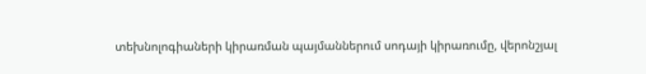տեխնոլոգիաների կիրառման պայմաններում սոդայի կիրառումը, վերոնշյալ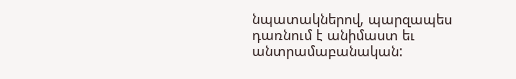նպատակներով, պարզապես դառնում է անիմաստ եւ անտրամաբանական: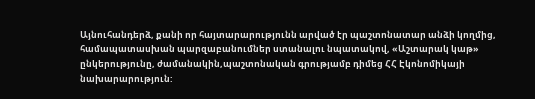Այնուհանդերձ, քանի որ հայտարարությունն արված էր պաշտոնատար անձի կողմից, համապատասխան պարզաբանումներ ստանալու նպատակով, «Աշտարակ կաթ» ընկերությունը, ժամանակին,պաշտոնական գրությամբ դիմեց ՀՀ Էկոնոմիկայի նախարարություն: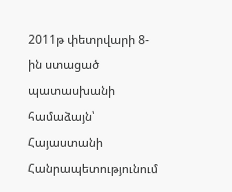2011թ փետրվարի 8-ին ստացած պատասխանի համաձայն՝ Հայաստանի Հանրապետությունում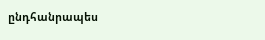ընդհանրապես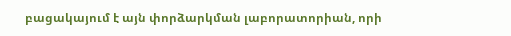բացակայում է այն փորձարկման լաբորատորիան, որի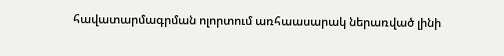հավատարմագրման ոլորտում առհաասարակ ներառված լինի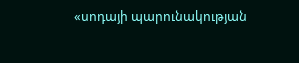«սոդայի պարունակության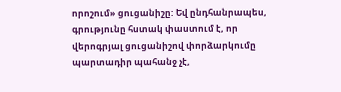որոշում» ցուցանիշը: Եվ ընդհանրապես, գրությունը հստակ փաստում է, որ վերոգրյալ ցուցանիշով փորձարկումը պարտադիր պահանջ չէ,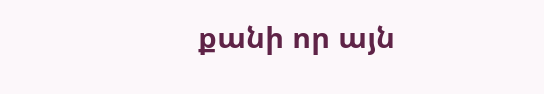քանի որ այն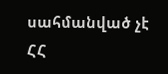սահմանված չէ ՀՀ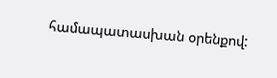համապատասխան օրենքով: